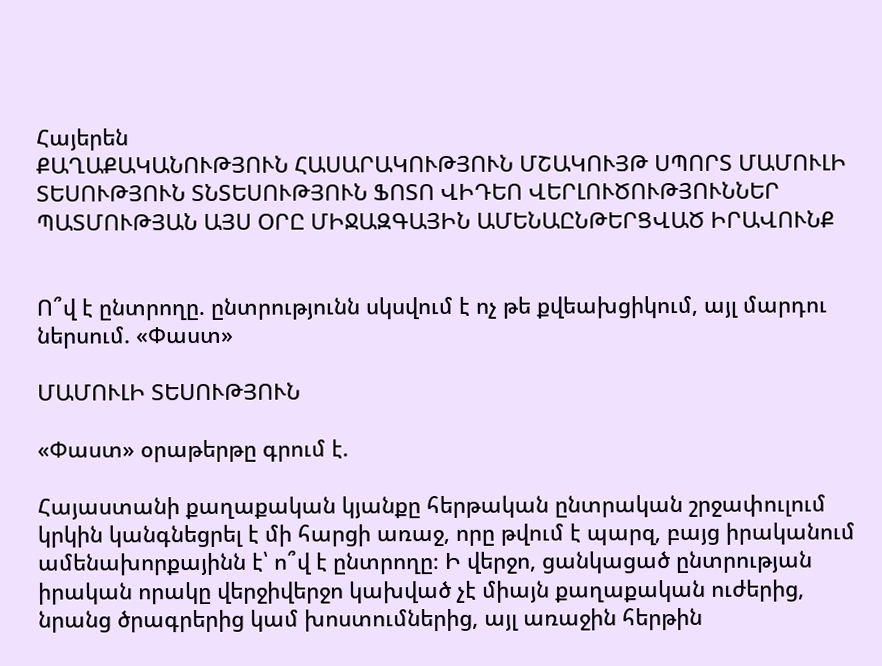Հայերեն
ՔԱՂԱՔԱԿԱՆՈՒԹՅՈՒՆ ՀԱՍԱՐԱԿՈՒԹՅՈՒՆ ՄՇԱԿՈՒՅԹ ՍՊՈՐՏ ՄԱՄՈՒԼԻ ՏԵՍՈՒԹՅՈՒՆ ՏՆՏԵՍՈՒԹՅՈՒՆ ՖՈՏՈ ՎԻԴԵՈ ՎԵՐԼՈՒԾՈՒԹՅՈՒՆՆԵՐ ՊԱՏՄՈՒԹՅԱՆ ԱՅՍ ՕՐԸ ՄԻՋԱԶԳԱՅԻՆ ԱՄԵՆԱԸՆԹԵՐՑՎԱԾ ԻՐԱՎՈՒՆՔ


Ո՞վ է ընտրողը. ընտրությունն սկսվում է ոչ թե քվեախցիկում, այլ մարդու ներսում. «Փաստ»

ՄԱՄՈՒԼԻ ՏԵՍՈՒԹՅՈՒՆ

«Փաստ» օրաթերթը գրում է.

Հայաստանի քաղաքական կյանքը հերթական ընտրական շրջափուլում կրկին կանգնեցրել է մի հարցի առաջ, որը թվում է պարզ, բայց իրականում ամենախորքայինն է՝ ո՞վ է ընտրողը։ Ի վերջո, ցանկացած ընտրության իրական որակը վերջիվերջո կախված չէ միայն քաղաքական ուժերից, նրանց ծրագրերից կամ խոստումներից, այլ առաջին հերթին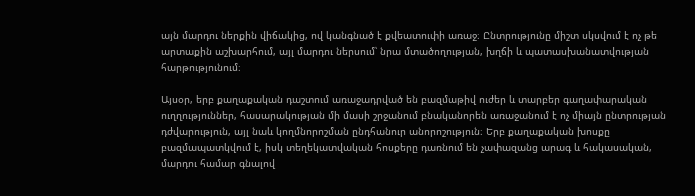այն մարդու ներքին վիճակից, ով կանգնած է քվեատուփի առաջ։ Ընտրությունը միշտ սկսվում է ոչ թե արտաքին աշխարհում, այլ մարդու ներսում՝ նրա մտածողության, խղճի և պատասխանատվության հարթությունում։

Այսօր, երբ քաղաքական դաշտում առաջադրված են բազմաթիվ ուժեր և տարբեր գաղափարական ուղղություններ, հասարակության մի մասի շրջանում բնականորեն առաջանում է ոչ միայն ընտրության դժվարություն, այլ նաև կողմնորոշման ընդհանուր անորոշություն։ Երբ քաղաքական խոսքը բազմապատկվում է, իսկ տեղեկատվական հոսքերը դառնում են չափազանց արագ և հակասական, մարդու համար գնալով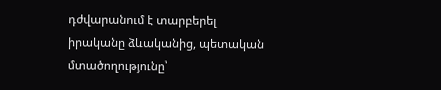դժվարանում է տարբերել իրականը ձևականից, պետական մտածողությունը՝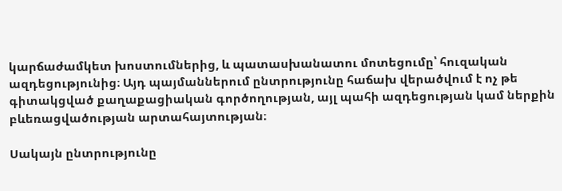կարճաժամկետ խոստումներից, և պատասխանատու մոտեցումը՝ հուզական ազդեցությունից։ Այդ պայմաններում ընտրությունը հաճախ վերածվում է ոչ թե գիտակցված քաղաքացիական գործողության, այլ պահի ազդեցության կամ ներքին բևեռացվածության արտահայտության։

Սակայն ընտրությունը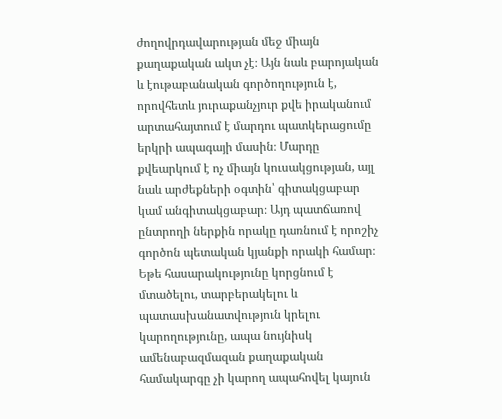ժողովրդավարության մեջ միայն քաղաքական ակտ չէ։ Այն նաև բարոյական և էութաբանական գործողություն է, որովհետև յուրաքանչյուր քվե իրականում արտահայտում է մարդու պատկերացումը երկրի ապագայի մասին։ Մարդը քվեարկում է ոչ միայն կուսակցության, այլ նաև արժեքների օգտին՝ գիտակցաբար կամ անգիտակցաբար։ Այդ պատճառով ընտրողի ներքին որակը դառնում է որոշիչ գործոն պետական կյանքի որակի համար։ Եթե հասարակությունը կորցնում է մտածելու, տարբերակելու և պատասխանատվություն կրելու կարողությունը, ապա նույնիսկ ամենաբազմազան քաղաքական համակարգը չի կարող ապահովել կայուն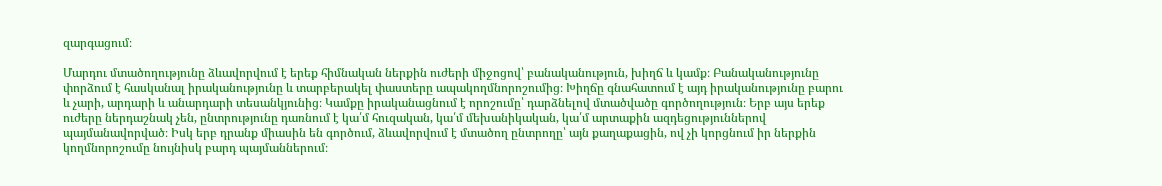զարգացում։

Մարդու մտածողությունը ձևավորվում է երեք հիմնական ներքին ուժերի միջոցով՝ բանականություն, խիղճ և կամք։ Բանականությունը փորձում է հասկանալ իրականությունը և տարբերակել փաստերը ապակողմնորոշումից։ Խիղճը գնահատում է այդ իրականությունը բարու և չարի, արդարի և անարդարի տեսանկյունից։ Կամքը իրականացնում է որոշումը՝ դարձնելով մտածվածը գործողություն։ Երբ այս երեք ուժերը ներդաշնակ չեն, ընտրությունը դառնում է կա՛մ հուզական, կա՛մ մեխանիկական, կա՛մ արտաքին ազդեցություններով պայմանավորված։ Իսկ երբ դրանք միասին են գործում, ձևավորվում է մտածող ընտրողը՝ այն քաղաքացին, ով չի կորցնում իր ներքին կողմնորոշումը նույնիսկ բարդ պայմաններում։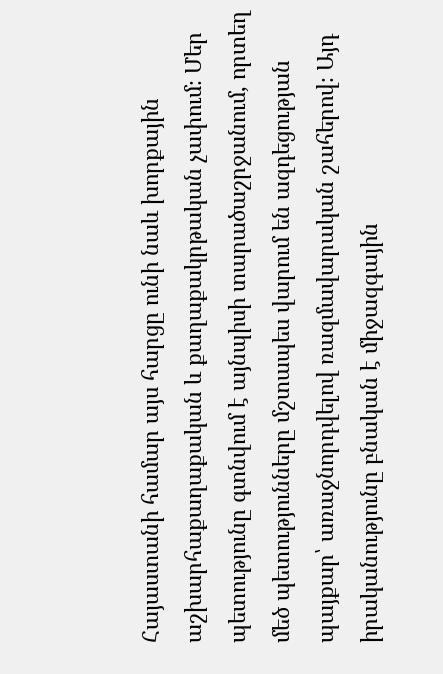Հայաստանի համար այս հարցը ունի նաև խորքային աշխարհաքաղաքական և քաղաքակրթական չափում։ Մեր պետությունը գտնվում է այնպիսի տարածաշրջանում, որտեղ մեծ պետությունները մշտապես վարում են ազդեցության պայքար՝ առաջնորդվելով ռազմավարական շահերով։ Այդ իրականությունը բնական է միջազգային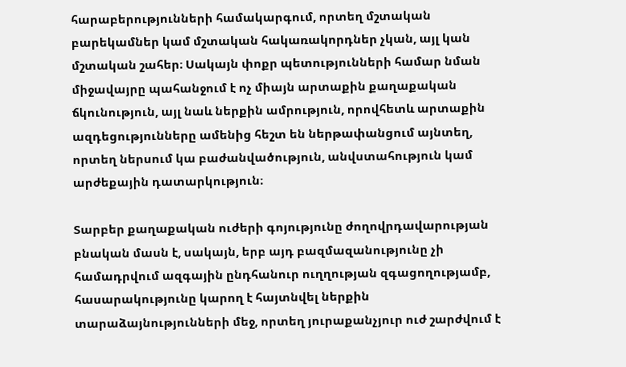հարաբերությունների համակարգում, որտեղ մշտական բարեկամներ կամ մշտական հակառակորդներ չկան, այլ կան մշտական շահեր։ Սակայն փոքր պետությունների համար նման միջավայրը պահանջում է ոչ միայն արտաքին քաղաքական ճկունություն, այլ նաև ներքին ամրություն, որովհետև արտաքին ազդեցությունները ամենից հեշտ են ներթափանցում այնտեղ, որտեղ ներսում կա բաժանվածություն, անվստահություն կամ արժեքային դատարկություն։

Տարբեր քաղաքական ուժերի գոյությունը ժողովրդավարության բնական մասն է, սակայն, երբ այդ բազմազանությունը չի համադրվում ազգային ընդհանուր ուղղության զգացողությամբ, հասարակությունը կարող է հայտնվել ներքին տարաձայնությունների մեջ, որտեղ յուրաքանչյուր ուժ շարժվում է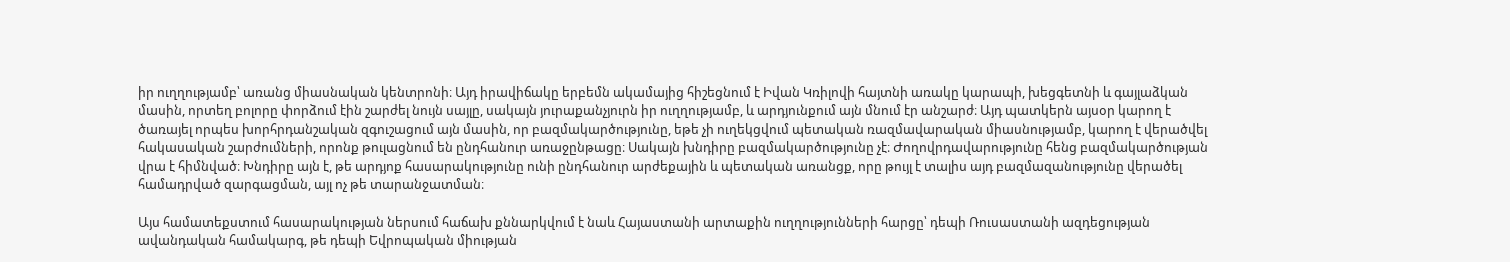իր ուղղությամբ՝ առանց միասնական կենտրոնի։ Այդ իրավիճակը երբեմն ակամայից հիշեցնում է Իվան Կռիլովի հայտնի առակը կարապի, խեցգետնի և գայլաձկան մասին, որտեղ բոլորը փորձում էին շարժել նույն սայլը, սակայն յուրաքանչյուրն իր ուղղությամբ, և արդյունքում այն մնում էր անշարժ։ Այդ պատկերն այսօր կարող է ծառայել որպես խորհրդանշական զգուշացում այն մասին, որ բազմակարծությունը, եթե չի ուղեկցվում պետական ռազմավարական միասնությամբ, կարող է վերածվել հակասական շարժումների, որոնք թուլացնում են ընդհանուր առաջընթացը։ Սակայն խնդիրը բազմակարծությունը չէ։ Ժողովրդավարությունը հենց բազմակարծության վրա է հիմնված։ Խնդիրը այն է, թե արդյոք հասարակությունը ունի ընդհանուր արժեքային և պետական առանցք, որը թույլ է տալիս այդ բազմազանությունը վերածել համադրված զարգացման, այլ ոչ թե տարանջատման։

Այս համատեքստում հասարակության ներսում հաճախ քննարկվում է նաև Հայաստանի արտաքին ուղղությունների հարցը՝ դեպի Ռուսաստանի ազդեցության ավանդական համակարգ, թե դեպի Եվրոպական միության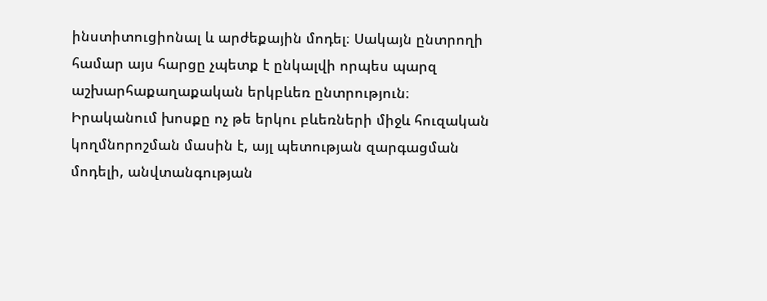ինստիտուցիոնալ և արժեքային մոդել։ Սակայն ընտրողի համար այս հարցը չպետք է ընկալվի որպես պարզ աշխարհաքաղաքական երկբևեռ ընտրություն։ Իրականում խոսքը ոչ թե երկու բևեռների միջև հուզական կողմնորոշման մասին է, այլ պետության զարգացման մոդելի, անվտանգության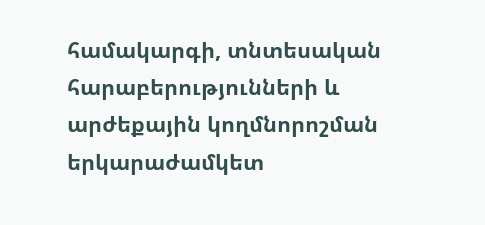համակարգի, տնտեսական հարաբերությունների և արժեքային կողմնորոշման երկարաժամկետ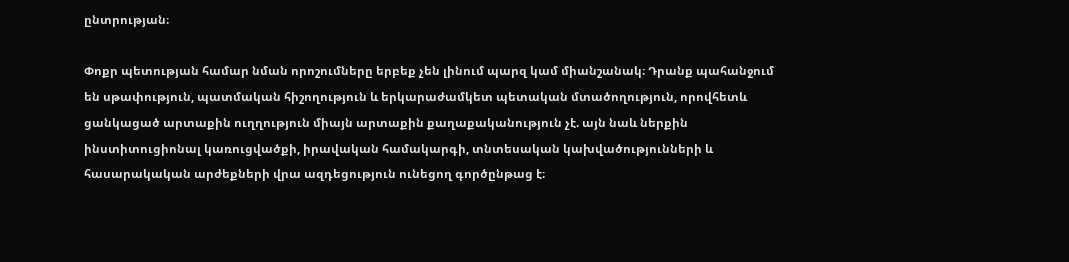ընտրության։

Փոքր պետության համար նման որոշումները երբեք չեն լինում պարզ կամ միանշանակ։ Դրանք պահանջում են սթափություն, պատմական հիշողություն և երկարաժամկետ պետական մտածողություն, որովհետև ցանկացած արտաքին ուղղություն միայն արտաքին քաղաքականություն չէ. այն նաև ներքին ինստիտուցիոնալ կառուցվածքի, իրավական համակարգի, տնտեսական կախվածությունների և հասարակական արժեքների վրա ազդեցություն ունեցող գործընթաց է։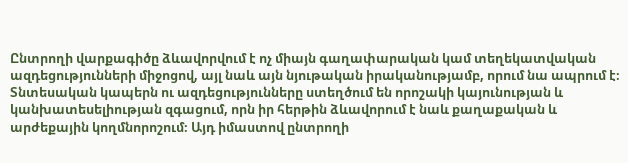Ընտրողի վարքագիծը ձևավորվում է ոչ միայն գաղափարական կամ տեղեկատվական ազդեցությունների միջոցով, այլ նաև այն նյութական իրականությամբ, որում նա ապրում է։ Տնտեսական կապերն ու ազդեցությունները ստեղծում են որոշակի կայունության և կանխատեսելիության զգացում, որն իր հերթին ձևավորում է նաև քաղաքական և արժեքային կողմնորոշում։ Այդ իմաստով ընտրողի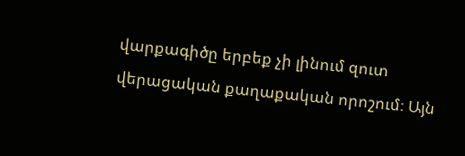վարքագիծը երբեք չի լինում զուտ վերացական քաղաքական որոշում։ Այն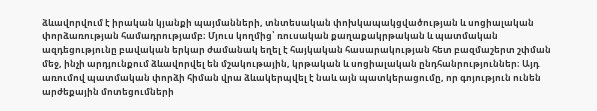ձևավորվում է իրական կյանքի պայմանների, տնտեսական փոխկապակցվածության և սոցիալական փորձառության համադրությամբ։ Մյուս կողմից՝ ռուսական քաղաքակրթական և պատմական ազդեցությունը բավական երկար ժամանակ եղել է հայկական հասարակության հետ բազմաշերտ շփման մեջ, ինչի արդյունքում ձևավորվել են մշակութային, կրթական և սոցիալական ընդհանրություններ։ Այդ առումով պատմական փորձի հիման վրա ձևակերպվել է նաև այն պատկերացումը, որ գոյություն ունեն արժեքային մոտեցումների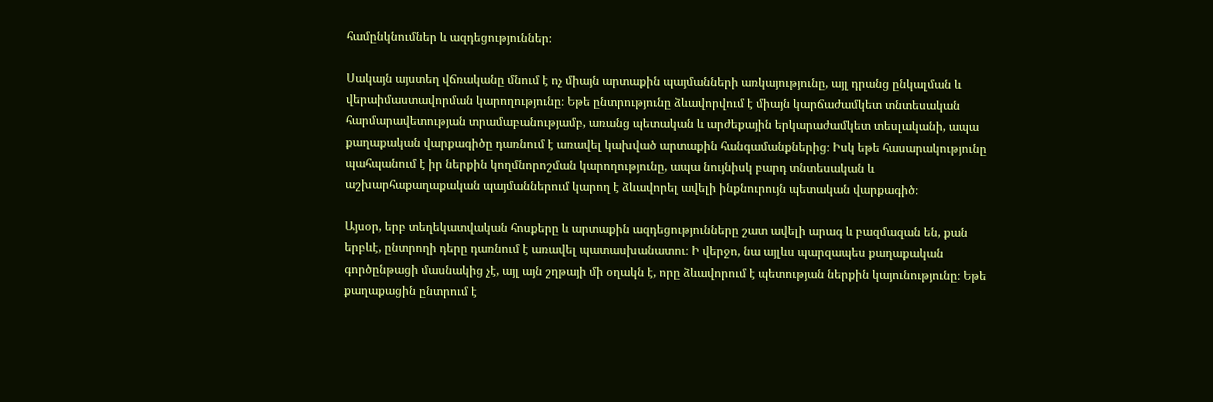համընկնումներ և ազդեցություններ։

Սակայն այստեղ վճռականը մնում է ոչ միայն արտաքին պայմանների առկայությունը, այլ դրանց ընկալման և վերաիմաստավորման կարողությունը։ Եթե ընտրությունը ձևավորվում է միայն կարճաժամկետ տնտեսական հարմարավետության տրամաբանությամբ, առանց պետական և արժեքային երկարաժամկետ տեսլականի, ապա քաղաքական վարքագիծը դառնում է առավել կախված արտաքին հանգամանքներից։ Իսկ եթե հասարակությունը պահպանում է իր ներքին կողմնորոշման կարողությունը, ապա նույնիսկ բարդ տնտեսական և աշխարհաքաղաքական պայմաններում կարող է ձևավորել ավելի ինքնուրույն պետական վարքագիծ։

Այսօր, երբ տեղեկատվական հոսքերը և արտաքին ազդեցությունները շատ ավելի արագ և բազմազան են, քան երբևէ, ընտրողի դերը դառնում է առավել պատասխանատու։ Ի վերջո, նա այլևս պարզապես քաղաքական գործընթացի մասնակից չէ, այլ այն շղթայի մի օղակն է, որը ձևավորում է պետության ներքին կայունությունը։ Եթե քաղաքացին ընտրում է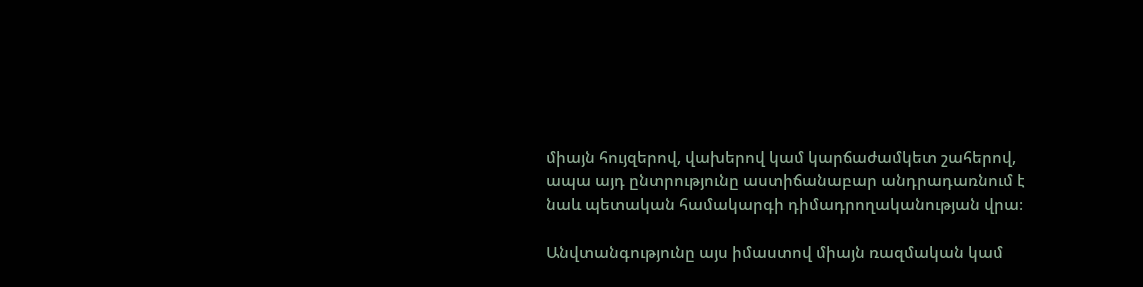միայն հույզերով, վախերով կամ կարճաժամկետ շահերով, ապա այդ ընտրությունը աստիճանաբար անդրադառնում է նաև պետական համակարգի դիմադրողականության վրա։

Անվտանգությունը այս իմաստով միայն ռազմական կամ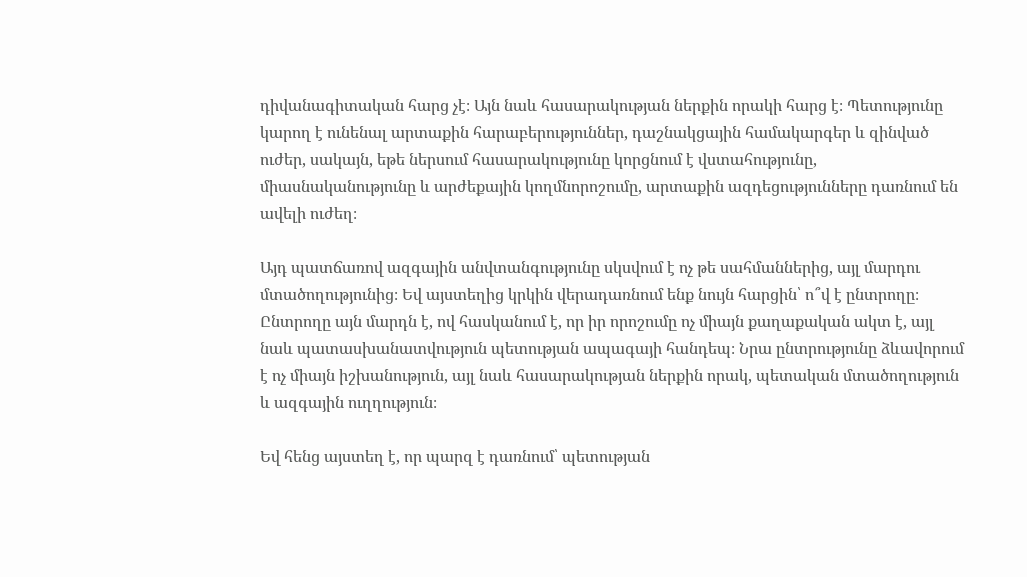դիվանագիտական հարց չէ։ Այն նաև հասարակության ներքին որակի հարց է։ Պետությունը կարող է ունենալ արտաքին հարաբերություններ, դաշնակցային համակարգեր և զինված ուժեր, սակայն, եթե ներսում հասարակությունը կորցնում է վստահությունը, միասնականությունը և արժեքային կողմնորոշումը, արտաքին ազդեցությունները դառնում են ավելի ուժեղ։

Այդ պատճառով ազգային անվտանգությունը սկսվում է ոչ թե սահմաններից, այլ մարդու մտածողությունից։ Եվ այստեղից կրկին վերադառնում ենք նույն հարցին՝ ո՞վ է ընտրողը։ Ընտրողը այն մարդն է, ով հասկանում է, որ իր որոշումը ոչ միայն քաղաքական ակտ է, այլ նաև պատասխանատվություն պետության ապագայի հանդեպ։ Նրա ընտրությունը ձևավորում է ոչ միայն իշխանություն, այլ նաև հասարակության ներքին որակ, պետական մտածողություն և ազգային ուղղություն։

Եվ հենց այստեղ է, որ պարզ է դառնում՝ պետության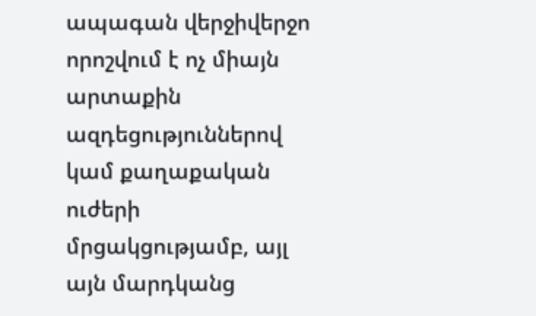ապագան վերջիվերջո որոշվում է ոչ միայն արտաքին ազդեցություններով կամ քաղաքական ուժերի մրցակցությամբ, այլ այն մարդկանց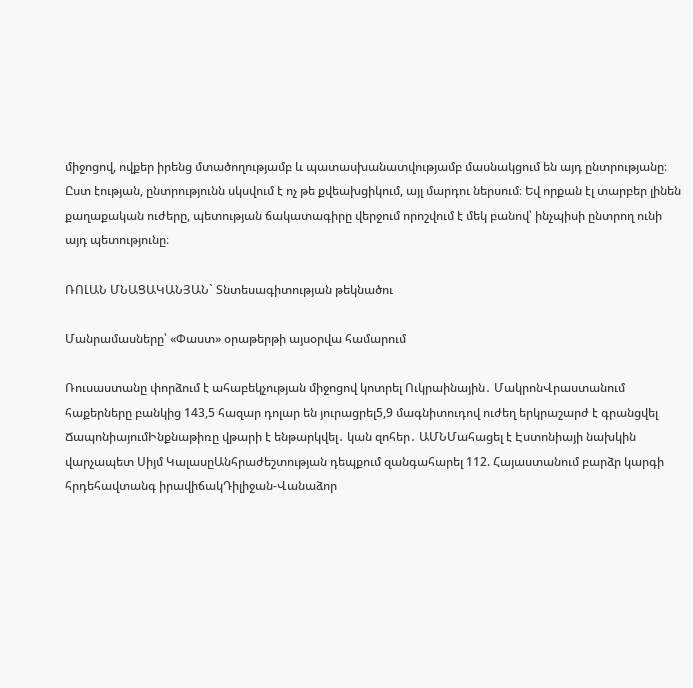միջոցով, ովքեր իրենց մտածողությամբ և պատասխանատվությամբ մասնակցում են այդ ընտրությանը։ Ըստ էության, ընտրությունն սկսվում է ոչ թե քվեախցիկում, այլ մարդու ներսում։ Եվ որքան էլ տարբեր լինեն քաղաքական ուժերը, պետության ճակատագիրը վերջում որոշվում է մեկ բանով՝ ինչպիսի ընտրող ունի այդ պետությունը։

ՌՈԼԱՆ ՄՆԱՑԱԿԱՆՅԱՆ` Տնտեսագիտության թեկնածու

Մանրամասները՝ «Փաստ» օրաթերթի այսօրվա համարում

Ռուսաստանը փորձում է ահաբեկչության միջոցով կոտրել Ուկրաինային․ ՄակրոնՎրաստանում հաքերները բանկից 143,5 հազար դոլար են յուրացրել5,9 մագնիտուդով ուժեղ երկրաշարժ է գրանցվել ՃապոնիայումԻնքնաթիռը վթարի է ենթարկվել․ կան զոհեր․ ԱՄՆՄահացել է Էստոնիայի նախկին վարչապետ Սիյմ ԿալասըԱնհրաժեշտության դեպքում զանգահարել 112. Հայաստանում բարձր կարգի հրդեհավտանգ իրավիճակԴիլիջան-Վանաձոր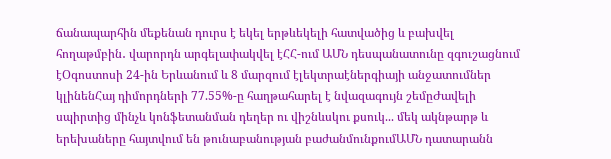ճանապարհին մեքենան դուրս է եկել երթևեկելի հատվածից և բախվել հողաթմբին․ վարորդն արգելափակվել էՀՀ-ում ԱՄՆ դեսպանատունը զգուշացնում էՕգոստոսի 24-ին Երևանում և 8 մարզում էլեկտրաէներգիայի անջատումներ կլինենՀայ դիմորդների 77.55%-ը հաղթահարել է նվազագույն շեմըԺավելի սպիրտից մինչև կոնֆետանման դեղեր ու վիշնևսկու քսուկ... մեկ ակնթարթ և երեխաները հայտվում են թունաբանության բաժանմունքումԱՄՆ դատարանն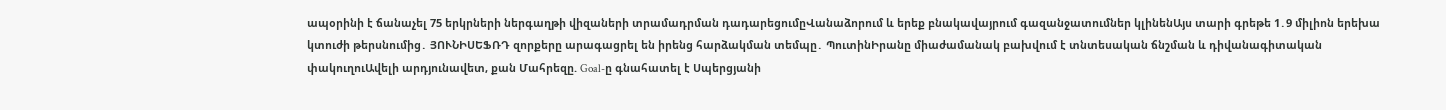ապօրինի է ճանաչել 75 երկրների ներգաղթի վիզաների տրամադրման դադարեցումըՎանաձորում և երեք բնակավայրում գազանջատումներ կլինենԱյս տարի գրեթե 1․9 միլիոն երեխա կտուժի թերսնումից․ ՅՈՒՆԻՍԵՖՌԴ զորքերը արագացրել են իրենց հարձակման տեմպը․ ՊուտինԻրանը միաժամանակ բախվում է տնտեսական ճնշման և դիվանագիտական փակուղուԱվելի արդյունավետ, քան Մահրեզը. Goal-ը գնահատել է Սպերցյանի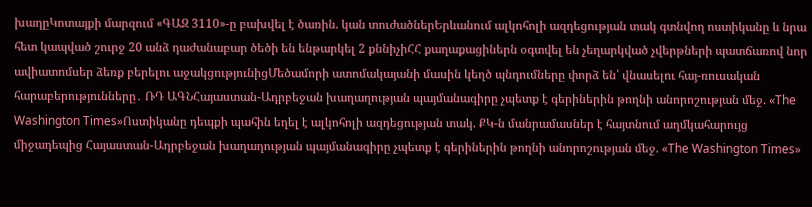խաղըԿոտայքի մարզում «ԳԱԶ 3110»-ը բախվել է ծառին. կան տուժածներԵրևանում ալկոհոլի ազդեցության տակ գտնվող ոստիկանը և նրա հետ կապված շուրջ 20 անձ դաժանաբար ծեծի են ենթարկել 2 քննիչիՀՀ քաղաքացիներն օգտվել են չեղարկված չվերթների պատճառով նոր ավիատոմսեր ձեռք բերելու աջակցությունիցՄեծամորի ատոմակայանի մասին կեղծ պնդումները փորձ են՝ վնասելու հայ-ռուսական հարաբերությունները․ ՌԴ ԱԳՆՀայաստան-Ադրբեջան խաղաղության պայմանագիրը չպետք է գերիներին թողնի անորոշության մեջ. «The Washington Times»Ոստիկանը դեպքի պահին եղել է ալկոհոլի ազդեցության տակ. ՔԿ-ն մանրամասներ է հայտնում աղմկահարույց միջադեպից Հայաստան-Ադրբեջան խաղաղության պայմանագիրը չպետք է գերիներին թողնի անորոշության մեջ. «The Washington Times»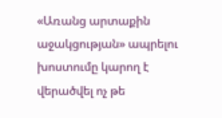«Առանց արտաքին աջակցության» ապրելու խոստումը կարող է վերածվել ոչ թե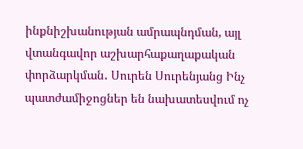ինքնիշխանության ամրապնդման, այլ վտանգավոր աշխարհաքաղաքական փորձարկման․ Սուրեն Սուրենյանց Ինչ պատժամիջոցներ են նախատեսվում ոչ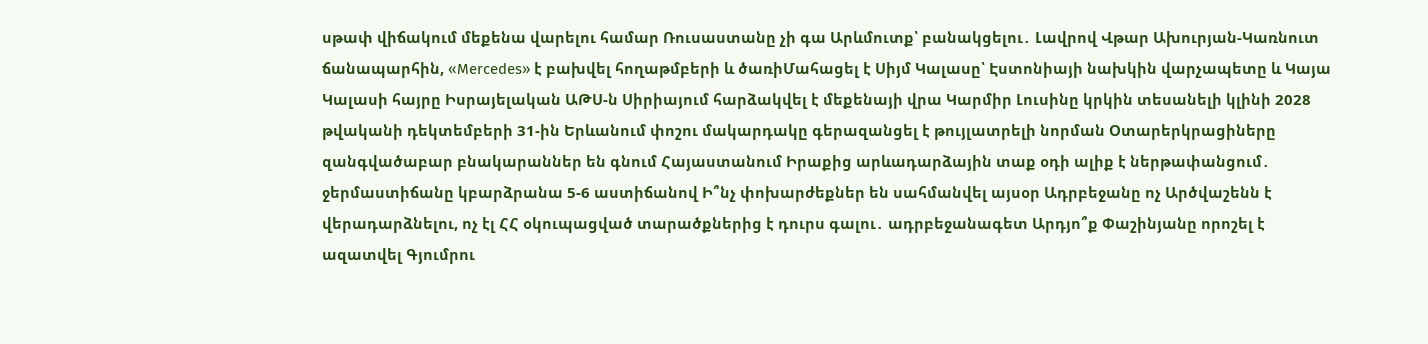սթափ վիճակում մեքենա վարելու համար Ռուսաստանը չի գա Արևմուտք՝ բանակցելու․ Լավրով Վթար Ախուրյան-Կառնուտ ճանապարհին, «Mercedes» է բախվել հողաթմբերի և ծառիՄահացել է Սիյմ Կալասը՝ Էստոնիայի նախկին վարչապետը և Կայա Կալասի հայրը Իսրայելական ԱԹՍ-ն Սիրիայում հարձակվել է մեքենայի վրա Կարմիր Լուսինը կրկին տեսանելի կլինի 2028 թվականի դեկտեմբերի 31-ին Երևանում փոշու մակարդակը գերազանցել է թույլատրելի նորման Օտարերկրացիները զանգվածաբար բնակարաններ են գնում Հայաստանում Իրաքից արևադարձային տաք օդի ալիք է ներթափանցում․ ջերմաստիճանը կբարձրանա 5-6 աստիճանով Ի՞նչ փոխարժեքներ են սահմանվել այսօր Ադրբեջանը ոչ Արծվաշենն է վերադարձնելու, ոչ էլ ՀՀ օկուպացված տարածքներից է դուրս գալու․ ադրբեջանագետ Արդյո՞ք Փաշինյանը որոշել է ազատվել Գյումրու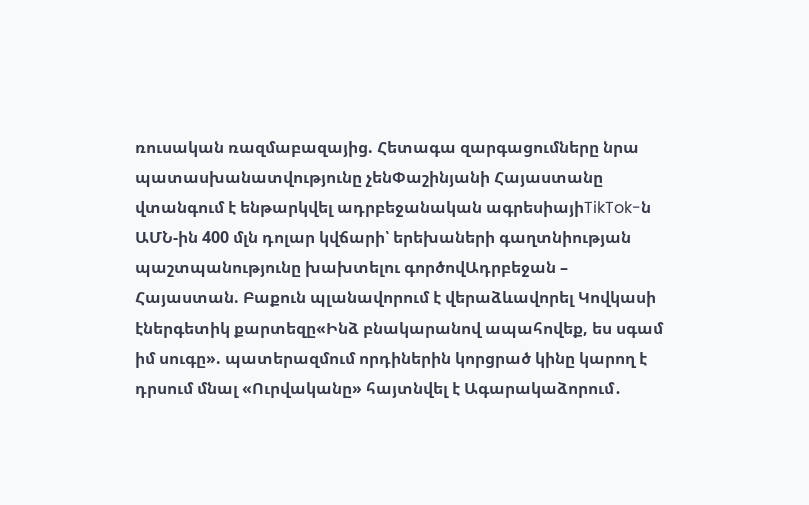ռուսական ռազմաբազայից. Հետագա զարգացումները նրա պատասխանատվությունը չենՓաշինյանի Հայաստանը վտանգում է ենթարկվել ադրբեջանական ագրեսիայիTikTok-ն ԱՄՆ-ին 400 մլն դոլար կվճարի՝ երեխաների գաղտնիության պաշտպանությունը խախտելու գործովԱդրբեջան – Հայաստան. Բաքուն պլանավորում է վերաձևավորել Կովկասի էներգետիկ քարտեզը«Ինձ բնակարանով ապահովեք, ես սգամ իմ սուգը». պատերազմում որդիներին կորցրած կինը կարող է դրսում մնալ «Ուրվականը» հայտնվել է Ագարակաձորում․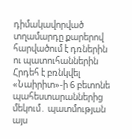դիմակավորված տղամարդը քարերով հարվածում է դռներին ու պատուհաններին Հրդեհ է բռնկվել  «Նաիրիտ»-ի 6 բետոնե պահեստարաններից մեկում․ պատմության այս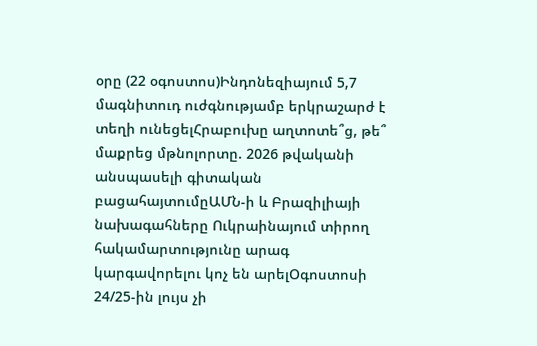օրը (22 օգոստոս)Ինդոնեզիայում 5,7 մագնիտուդ ուժգնությամբ երկրաշարժ է տեղի ունեցելՀրաբուխը աղտոտե՞ց, թե՞ մաքրեց մթնոլորտը. 2026 թվականի անսպասելի գիտական բացահայտումըԱՄՆ-ի և Բրազիլիայի նախագահները Ուկրաինայում տիրող հակամարտությունը արագ կարգավորելու կոչ են արելՕգոստոսի 24/25-ին լույս չի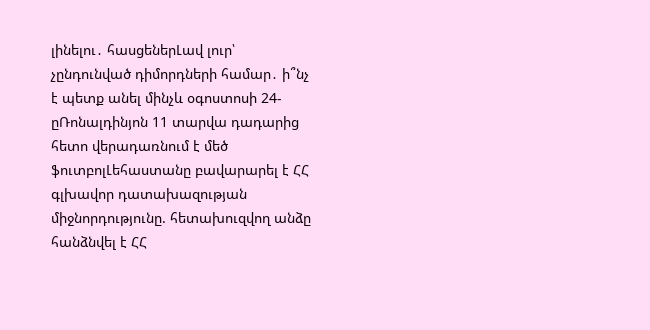լինելու․ հասցեներԼավ լուր՝ չընդունված դիմորդների համար․ ի՞նչ է պետք անել մինչև օգոստոսի 24-ըՌոնալդինյոն 11 տարվա դադարից հետո վերադառնում է մեծ ֆուտբոլԼեհաստանը բավարարել է ՀՀ գլխավոր դատախազության միջնորդությունը. հետախուզվող անձը հանձնվել է ՀՀ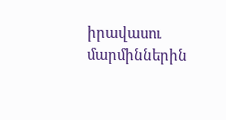իրավասու մարմիններին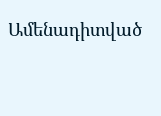Ամենադիտված